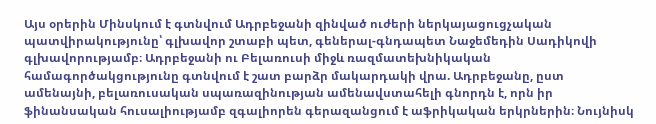Այս օրերին Մինսկում է գտնվում Ադրբեջանի զինված ուժերի ներկայացուցչական պատվիրակությունը՝ գլխավոր շտաբի պետ, գեներալ-գնդապետ Նաջեմեդին Սադիկովի գլխավորությամբ։ Ադրբեջանի ու Բելառուսի միջև ռազմատեխնիկական համագործակցությունը գտնվում է շատ բարձր մակարդակի վրա. Ադրբեջանը, ըստ ամենայնի, բելառուսական սպառազինության ամենավստահելի գնորդն է, որն իր ֆինանսական հուսալիությամբ զգալիորեն գերազանցում է աֆրիկական երկրներին։ Նույնիսկ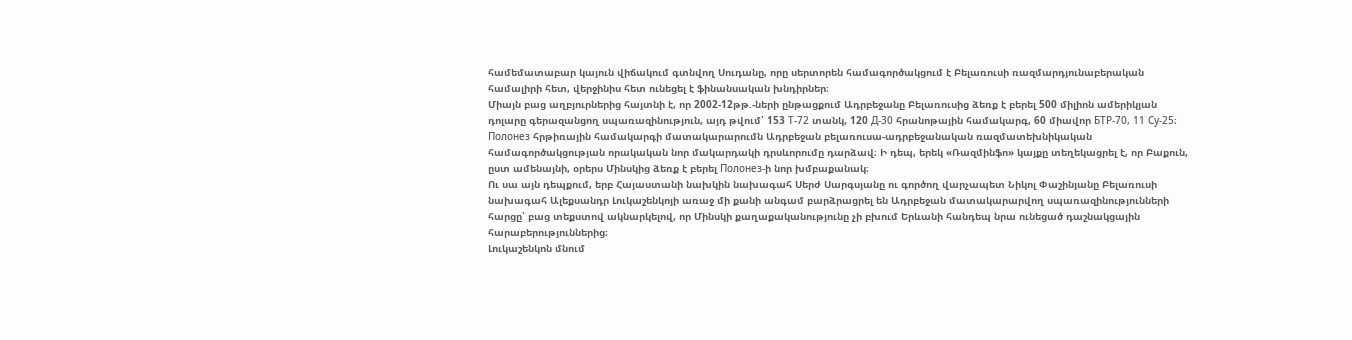համեմատաբար կայուն վիճակում գտնվող Սուդանը, որը սերտորեն համագործակցում է Բելառուսի ռազմարդյունաբերական համալիրի հետ, վերջինիս հետ ունեցել է ֆինանսական խնդիրներ։
Միայն բաց աղբյուրներից հայտնի է, որ 2002-12թթ.-ների ընթացքում Ադրբեջանը Բելառուսից ձեռք է բերել 500 միլիոն ամերիկյան դոլարը գերազանցող սպառազինություն, այդ թվում՝ 153 Т-72 տանկ, 120 Д-30 հրանոթային համակարգ, 60 միավոր БТР-70, 11 Су-25։ Полонез հրթիռային համակարգի մատակարարումն Ադրբեջան բելառուսա-ադրբեջանական ռազմատեխնիկական համագործակցության որակական նոր մակարդակի դրսևորումը դարձավ։ Ի դեպ, երեկ «Ռազմինֆո» կայքը տեղեկացրել է, որ Բաքուն, ըստ ամենայնի, օրերս Մինսկից ձեռք է բերել Полонез-ի նոր խմբաքանակ։
Ու սա այն դեպքում, երբ Հայաստանի նախկին նախագահ Սերժ Սարգսյանը ու գործող վարչապետ Նիկոլ Փաշինյանը Բելառուսի նախագահ Ալեքսանդր Լուկաշենկոյի առաջ մի քանի անգամ բարձրացրել են Ադրբեջան մատակարարվող սպառազինությունների հարցը՝ բաց տեքստով ակնարկելով, որ Մինսկի քաղաքականությունը չի բխում Երևանի հանդեպ նրա ունեցած դաշնակցային հարաբերություններից։
Լուկաշենկոն մնում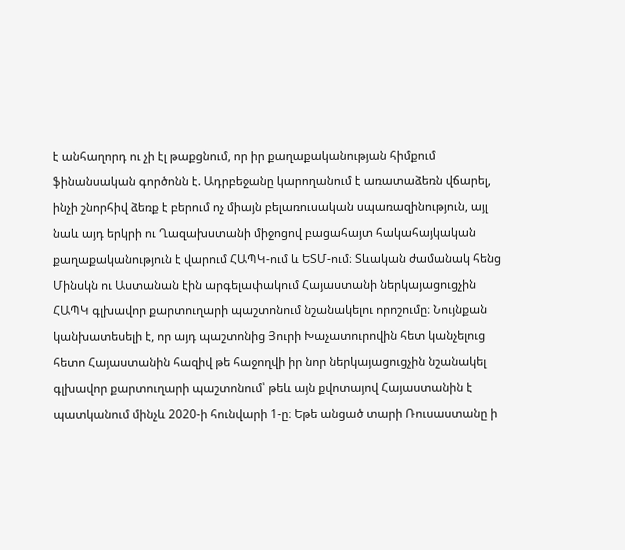է անհաղորդ ու չի էլ թաքցնում, որ իր քաղաքականության հիմքում ֆինանսական գործոնն է. Ադրբեջանը կարողանում է առատաձեռն վճարել, ինչի շնորհիվ ձեռք է բերում ոչ միայն բելառուսական սպառազինություն, այլ նաև այդ երկրի ու Ղազախստանի միջոցով բացահայտ հակահայկական քաղաքականություն է վարում ՀԱՊԿ-ում և ԵՏՄ-ում։ Տևական ժամանակ հենց Մինսկն ու Աստանան էին արգելափակում Հայաստանի ներկայացուցչին ՀԱՊԿ գլխավոր քարտուղարի պաշտոնում նշանակելու որոշումը։ Նույնքան կանխատեսելի է, որ այդ պաշտոնից Յուրի Խաչատուրովին հետ կանչելուց հետո Հայաստանին հազիվ թե հաջողվի իր նոր ներկայացուցչին նշանակել գլխավոր քարտուղարի պաշտոնում՝ թեև այն քվոտայով Հայաստանին է պատկանում մինչև 2020-ի հունվարի 1-ը։ Եթե անցած տարի Ռուսաստանը ի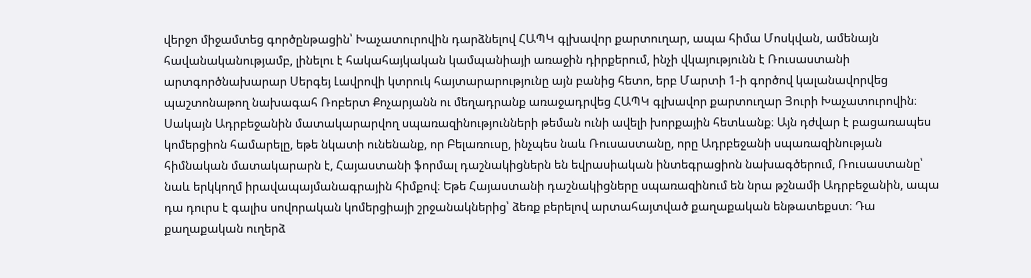վերջո միջամտեց գործընթացին՝ Խաչատուրովին դարձնելով ՀԱՊԿ գլխավոր քարտուղար, ապա հիմա Մոսկվան, ամենայն հավանականությամբ, լինելու է հակահայկական կամպանիայի առաջին դիրքերում, ինչի վկայությունն է Ռուսաստանի արտգործնախարար Սերգեյ Լավրովի կտրուկ հայտարարությունը այն բանից հետո, երբ Մարտի 1-ի գործով կալանավորվեց պաշտոնաթող նախագահ Ռոբերտ Քոչարյանն ու մեղադրանք առաջադրվեց ՀԱՊԿ գլխավոր քարտուղար Յուրի Խաչատուրովին։
Սակայն Ադրբեջանին մատակարարվող սպառազինությունների թեման ունի ավելի խորքային հետևանք։ Այն դժվար է բացառապես կոմերցիոն համարելը, եթե նկատի ունենանք, որ Բելառուսը, ինչպես նաև Ռուսաստանը, որը Ադրբեջանի սպառազինության հիմնական մատակարարն է, Հայաստանի ֆորմալ դաշնակիցներն են եվրասիական ինտեգրացիոն նախագծերում, Ռուսաստանը՝ նաև երկկողմ իրավապայմանագրային հիմքով։ Եթե Հայաստանի դաշնակիցները սպառազինում են նրա թշնամի Ադրբեջանին, ապա դա դուրս է գալիս սովորական կոմերցիայի շրջանակներից՝ ձեռք բերելով արտահայտված քաղաքական ենթատեքստ։ Դա քաղաքական ուղերձ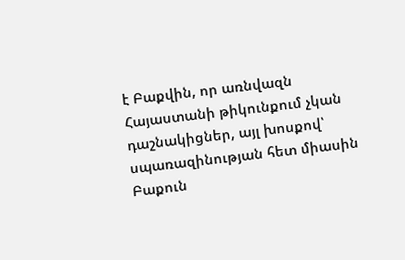է Բաքվին, որ առնվազն Հայաստանի թիկունքում չկան դաշնակիցներ, այլ խոսքով՝ սպառազինության հետ միասին Բաքուն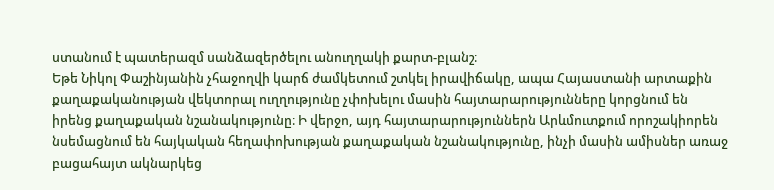ստանում է պատերազմ սանձազերծելու անուղղակի քարտ-բլանշ։
Եթե Նիկոլ Փաշինյանին չհաջողվի կարճ ժամկետում շտկել իրավիճակը, ապա Հայաստանի արտաքին քաղաքականության վեկտորալ ուղղությունը չփոխելու մասին հայտարարությունները կորցնում են իրենց քաղաքական նշանակությունը։ Ի վերջո, այդ հայտարարություններն Արևմուտքում որոշակիորեն նսեմացնում են հայկական հեղափոխության քաղաքական նշանակությունը, ինչի մասին ամիսներ առաջ բացահայտ ակնարկեց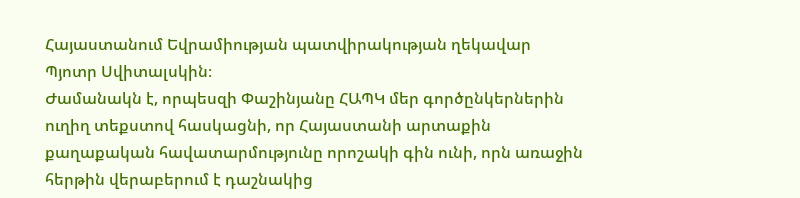Հայաստանում Եվրամիության պատվիրակության ղեկավար Պյոտր Սվիտալսկին։
Ժամանակն է, որպեսզի Փաշինյանը ՀԱՊԿ մեր գործընկերներին ուղիղ տեքստով հասկացնի, որ Հայաստանի արտաքին քաղաքական հավատարմությունը որոշակի գին ունի, որն առաջին հերթին վերաբերում է դաշնակից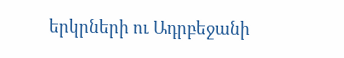երկրների ու Ադրբեջանի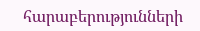հարաբերությունների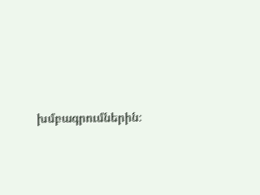խմբագրումներին։